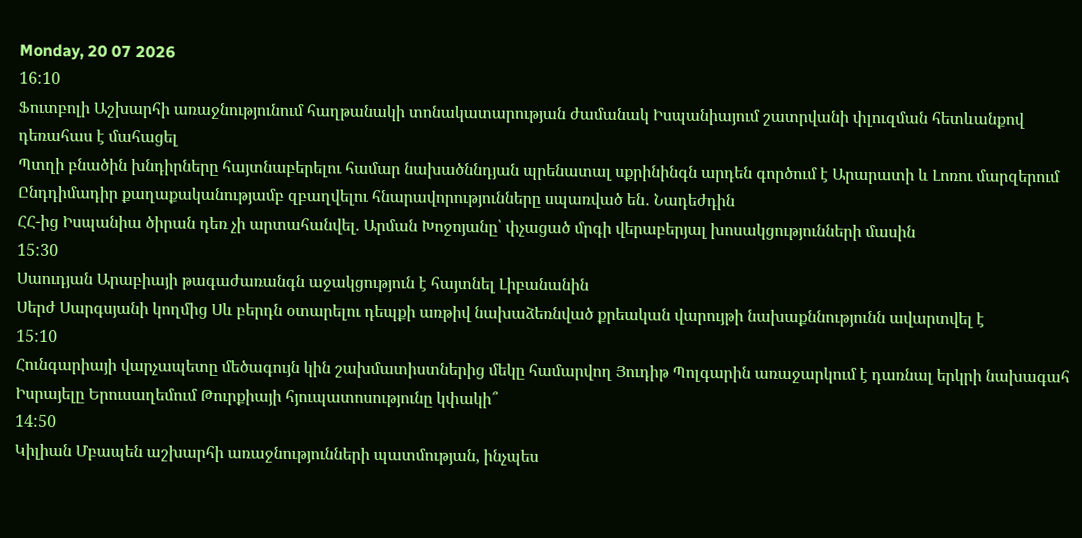Monday, 20 07 2026
16:10
Ֆուտբոլի Աշխարհի առաջնությունում հաղթանակի տոնակատարության ժամանակ Իսպանիայում շատրվանի փլուզման հետևանքով դեռահաս է մահացել
Պտղի բնածին խնդիրները հայտնաբերելու համար նախածննդյան պրենատալ սքրինինգն արդեն գործում է Արարատի և Լոռու մարզերում
Ընդդիմադիր քաղաքականությամբ զբաղվելու հնարավորությունները սպառված են․ Նադեժդին
ՀՀ-ից Իսպանիա ծիրան դեռ չի արտահանվել. Արման Խոջոյանը՝ փչացած մրգի վերաբերյալ խոսակցությունների մասին
15:30
Սաուդյան Արաբիայի թագաժառանգն աջակցություն է հայտնել Լիբանանին
Սերժ Սարգսյանի կողմից Սև բերդն օտարելու դեպքի առթիվ նախաձեռնված քրեական վարույթի նախաքննությունն ավարտվել է
15:10
Հունգարիայի վարչապետը մեծագույն կին շախմատիստներից մեկը համարվող Յուդիթ Պոլգարին առաջարկում է դառնալ երկրի նախագահ
Իսրայելը Երուսաղեմում Թուրքիայի հյուպատոսությունը կփակի՞
14:50
Կիլիան Մբապեն աշխարհի առաջնությունների պատմության, ինչպես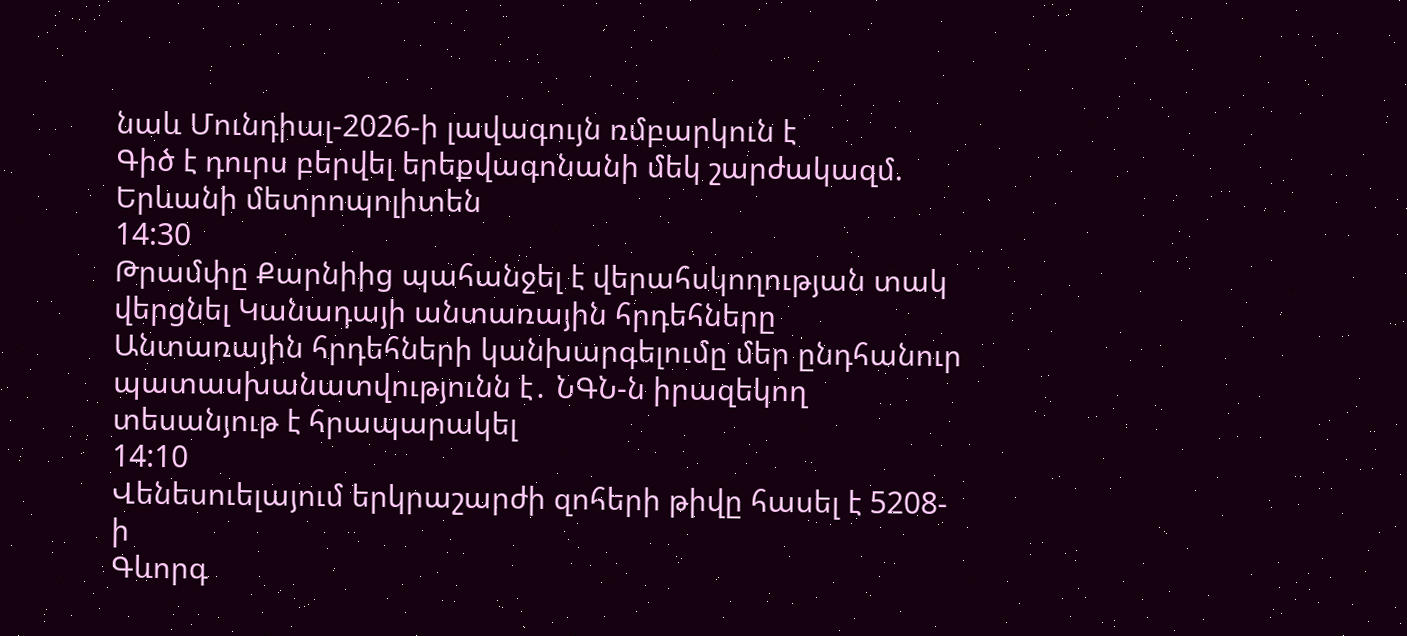նաև Մունդիալ-2026-ի լավագույն ռմբարկուն է
Գիծ է դուրս բերվել երեքվագոնանի մեկ շարժակազմ. Երևանի մետրոպոլիտեն
14:30
Թրամփը Քարնիից պահանջել է վերահսկողության տակ վերցնել Կանադայի անտառային հրդեհները
Անտառային հրդեհների կանխարգելումը մեր ընդհանուր պատասխանատվությունն է․ ՆԳՆ-ն իրազեկող տեսանյութ է հրապարակել
14:10
Վենեսուելայում երկրաշարժի զոհերի թիվը հասել է 5208-ի
Գևորգ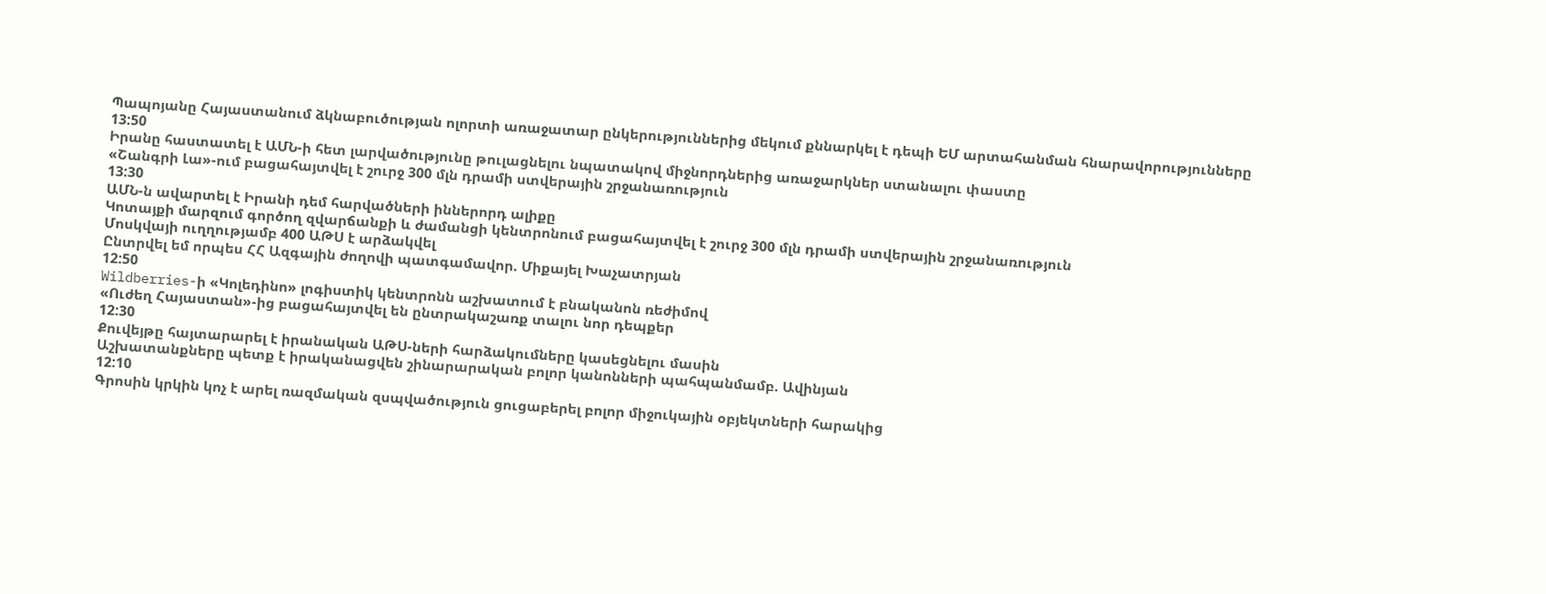Պապոյանը Հայաստանում ձկնաբուծության ոլորտի առաջատար ընկերություններից մեկում քննարկել է դեպի ԵՄ արտահանման հնարավորությունները
13:50
Իրանը հաստատել է ԱՄՆ-ի հետ լարվածությունը թուլացնելու նպատակով միջնորդներից առաջարկներ ստանալու փաստը
«Շանգրի Լա»-ում բացահայտվել է շուրջ 300 մլն դրամի ստվերային շրջանառություն
13:30
ԱՄՆ-ն ավարտել է Իրանի դեմ հարվածների իններորդ ալիքը
Կոտայքի մարզում գործող զվարճանքի և ժամանցի կենտրոնում բացահայտվել է շուրջ 300 մլն դրամի ստվերային շրջանառություն
Մոսկվայի ուղղությամբ 400 ԱԹՍ է արձակվել
Ընտրվել եմ որպես ՀՀ Ազգային ժողովի պատգամավոր. Միքայել Խաչատրյան
12:50
Wildberries-ի «Կոլեդինո» լոգիստիկ կենտրոնն աշխատում է բնականոն ռեժիմով
«Ուժեղ Հայաստան»-ից բացահայտվել են ընտրակաշառք տալու նոր դեպքեր
12:30
Քուվեյթը հայտարարել է իրանական ԱԹՍ-ների հարձակումները կասեցնելու մասին
Աշխատանքները պետք է իրականացվեն շինարարական բոլոր կանոնների պահպանմամբ. Ավինյան
12:10
Գրոսին կրկին կոչ է արել ռազմական զսպվածություն ցուցաբերել բոլոր միջուկային օբյեկտների հարակից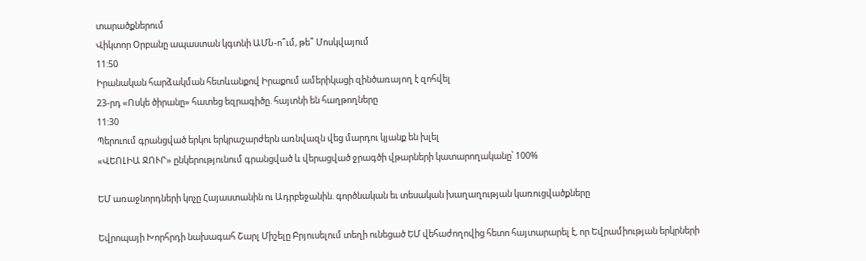տարածքներում
Վիկտոր Օրբանը ապաստան կգտնի ԱՄՆ-ո՞ւմ, թե՞ Մոսկվայում
11:50
Իրանական հարձակման հետևանքով Իրաքում ամերիկացի զինծառայող է զոհվել
23-րդ «Ոսկե ծիրանը» հատեց եզրագիծը. հայտնի են հաղթողները
11:30
Պերուում գրանցված երկու երկրաշարժերն առնվազն վեց մարդու կյանք են խլել
«ՎԵՈԼԻԱ ՋՈՒՐ» ընկերությունում գրանցված և վերացված ջրագծի վթարների կատարողականը՝ 100%

ԵՄ առաջնորդների կոչը Հայաստանին ու Ադրբեջանին. գործնական եւ տեսական խաղաղության կառուցվածքները

Եվրոպայի Խորհրդի նախագահ Շարլ Միշելը Բրյուսելում տեղի ունեցած ԵՄ վեհաժողովից հետո հայտարարել է, որ Եվրամիության երկրների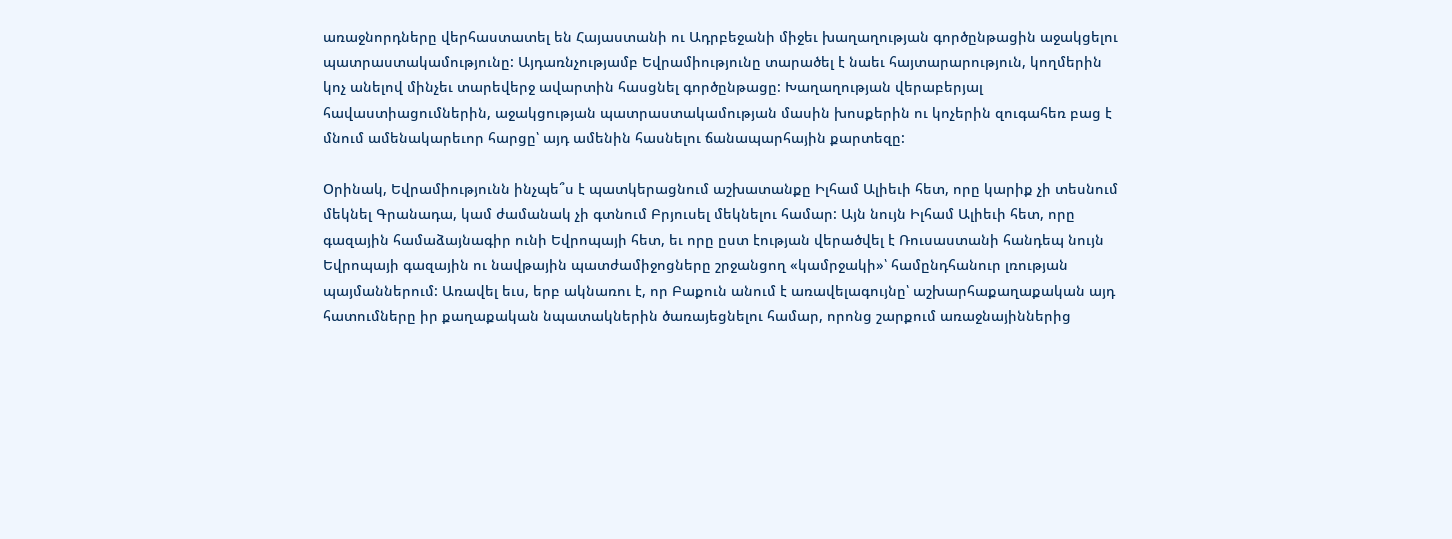առաջնորդները վերհաստատել են Հայաստանի ու Ադրբեջանի միջեւ խաղաղության գործընթացին աջակցելու պատրաստակամությունը: Այդառնչությամբ Եվրամիությունը տարածել է նաեւ հայտարարություն, կողմերին կոչ անելով մինչեւ տարեվերջ ավարտին հասցնել գործընթացը: Խաղաղության վերաբերյալ հավաստիացումներին, աջակցության պատրաստակամության մասին խոսքերին ու կոչերին զուգահեռ բաց է մնում ամենակարեւոր հարցը՝ այդ ամենին հասնելու ճանապարհային քարտեզը:

Օրինակ, Եվրամիությունն ինչպե՞ս է պատկերացնում աշխատանքը Իլհամ Ալիեւի հետ, որը կարիք չի տեսնում մեկնել Գրանադա, կամ ժամանակ չի գտնում Բրյուսել մեկնելու համար: Այն նույն Իլհամ Ալիեւի հետ, որը գազային համաձայնագիր ունի Եվրոպայի հետ, եւ որը ըստ էության վերածվել է Ռուսաստանի հանդեպ նույն Եվրոպայի գազային ու նավթային պատժամիջոցները շրջանցող «կամրջակի»՝ համընդհանուր լռության պայմաններում: Առավել եւս, երբ ակնառու է, որ Բաքուն անում է առավելագույնը՝ աշխարհաքաղաքական այդ հատումները իր քաղաքական նպատակներին ծառայեցնելու համար, որոնց շարքում առաջնայիններից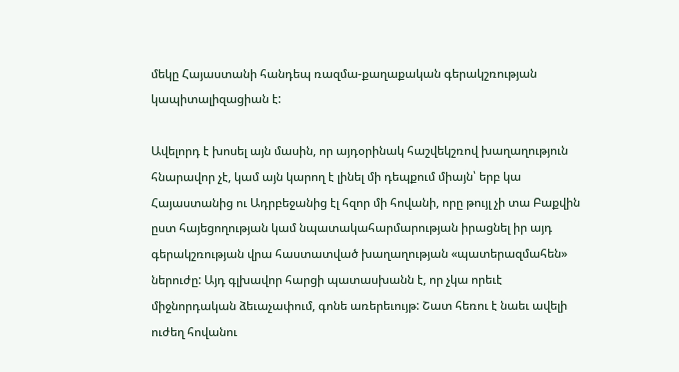մեկը Հայաստանի հանդեպ ռազմա-քաղաքական գերակշռության կապիտալիզացիան է:

Ավելորդ է խոսել այն մասին, որ այդօրինակ հաշվեկշռով խաղաղություն հնարավոր չէ, կամ այն կարող է լինել մի դեպքում միայն՝ երբ կա Հայաստանից ու Ադրբեջանից էլ հզոր մի հովանի, որը թույլ չի տա Բաքվին ըստ հայեցողության կամ նպատակահարմարության իրացնել իր այդ գերակշռության վրա հաստատված խաղաղության «պատերազմահեն» ներուժը: Այդ գլխավոր հարցի պատասխանն է, որ չկա որեւէ միջնորդական ձեւաչափում, գոնե առերեւույթ: Շատ հեռու է նաեւ ավելի ուժեղ հովանու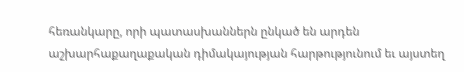հեռանկարը, որի պատասխաններն ընկած են արդեն աշխարհաքաղաքական դիմակայության հարթությունում եւ այստեղ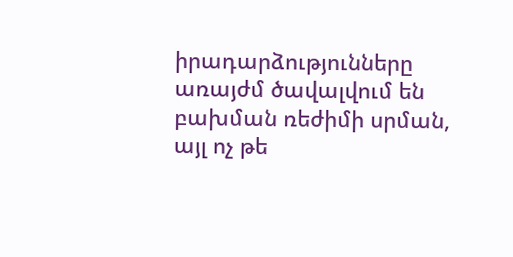իրադարձությունները առայժմ ծավալվում են բախման ռեժիմի սրման, այլ ոչ թե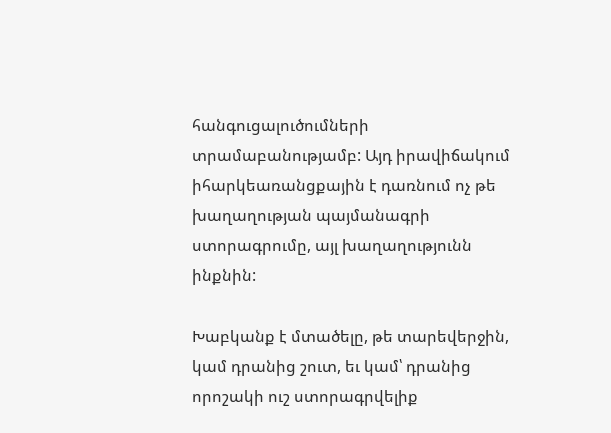հանգուցալուծումների տրամաբանությամբ: Այդ իրավիճակում իհարկեառանցքային է դառնում ոչ թե խաղաղության պայմանագրի ստորագրումը, այլ խաղաղությունն ինքնին:

Խաբկանք է մտածելը, թե տարեվերջին, կամ դրանից շուտ, եւ կամ՝ դրանից որոշակի ուշ ստորագրվելիք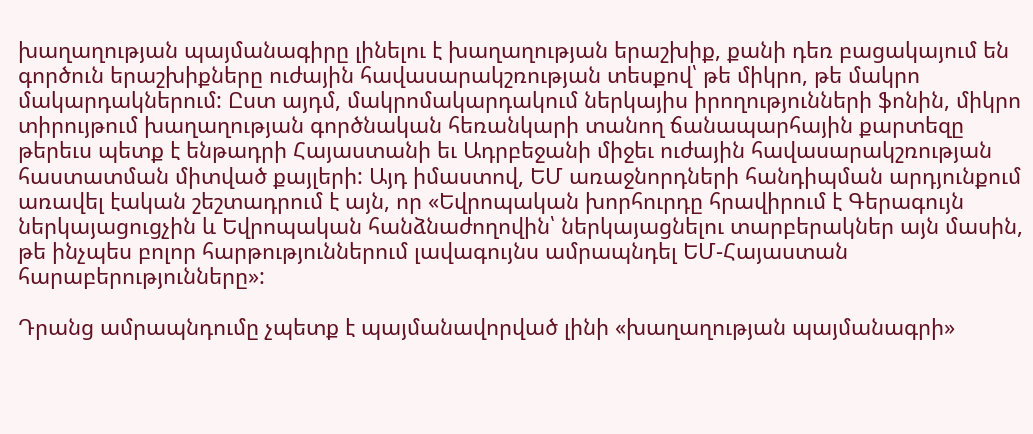խաղաղության պայմանագիրը լինելու է խաղաղության երաշխիք, քանի դեռ բացակայում են գործուն երաշխիքները ուժային հավասարակշռության տեսքով՝ թե միկրո, թե մակրո մակարդակներում: Ըստ այդմ, մակրոմակարդակում ներկայիս իրողությունների ֆոնին, միկրո տիրույթում խաղաղության գործնական հեռանկարի տանող ճանապարհային քարտեզը թերեւս պետք է ենթադրի Հայաստանի եւ Ադրբեջանի միջեւ ուժային հավասարակշռության հաստատման միտված քայլերի: Այդ իմաստով, ԵՄ առաջնորդների հանդիպման արդյունքում առավել էական շեշտադրում է այն, որ «Եվրոպական խորհուրդը հրավիրում է Գերագույն ներկայացուցչին և Եվրոպական հանձնաժողովին՝ ներկայացնելու տարբերակներ այն մասին, թե ինչպես բոլոր հարթություններում լավագույնս ամրապնդել ԵՄ-Հայաստան հարաբերությունները»:

Դրանց ամրապնդումը չպետք է պայմանավորված լինի «խաղաղության պայմանագրի»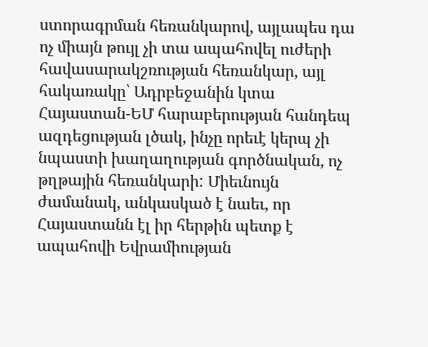ստորագրման հեռանկարով, այլապես դա ոչ միայն թույլ չի տա ապահովել ուժերի հավասարակշռության հեռանկար, այլ հակառակը՝ Ադրբեջանին կտա Հայաստան-ԵՄ հարաբերության հանդեպ ազդեցության լծակ, ինչը որեւէ կերպ չի նպաստի խաղաղության գործնական, ոչ թղթային հեռանկարի: Միեւնույն ժամանակ, անկասկած է նաեւ, որ Հայաստանն էլ իր հերթին պետք է ապահովի Եվրամիության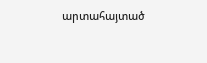արտահայտած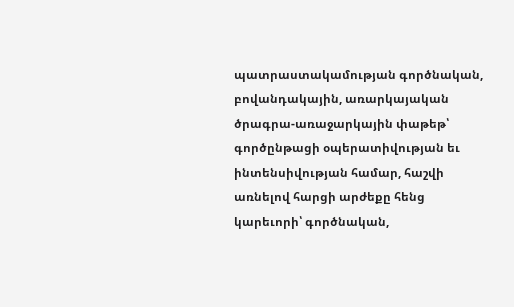պատրաստակամության գործնական, բովանդակային, առարկայական ծրագրա-առաջարկային փաթեթ՝ գործընթացի օպերատիվության եւ ինտենսիվության համար, հաշվի առնելով հարցի արժեքը հենց կարեւորի՝ գործնական,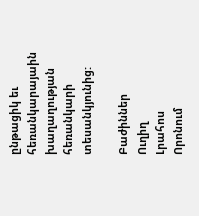ընթացիկ եւ հեռանկարայաին խաղաղության հեռանկարի տեսանկյունից:

Բաժիններ
Ուղիղ
Լրահոս
Որոնում